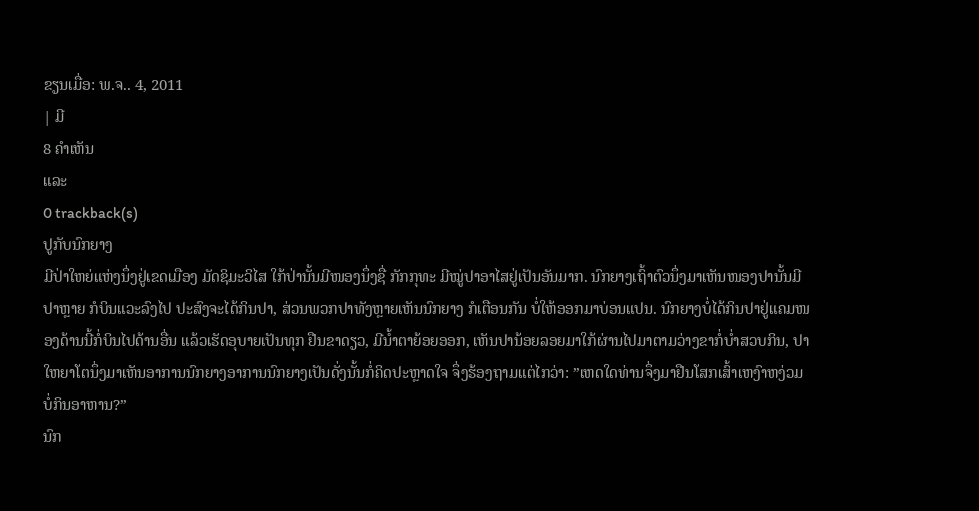ຂຽນເມື່ອ: ພ.ຈ.. 4, 2011
| ມີ
8 ຄຳເຫັນ
ແລະ
0 trackback(s)
ປູກັບນົກຍາງ
ມີປ່າໃຫຍ່ແຫ່ງນຶ່ງຢູ່ເຂດເມືອງ ມັດຊິມະວິໄສ ໃກ້ປ່ານັ້ນມີໜອງນຶ່ງຊື່ ກັກກຸທະ ມີໝູ່ປາອາໄສຢູ່ເປັນອັນມາກ. ນົກຍາງເຖົ້າຕົວນຶ່ງມາເຫັນໜອງປານັ້ນມີປາຫຼາຍ ກໍບິນແວະລົງໄປ ປະສົງຈະໄດ້ກິນປາ, ສ່ວນພວກປາທັງຫຼາຍເຫັນນົກຍາງ ກໍເຕືອນກັນ ບໍ່ໃຫ້ອອກມາບ່ອນແປນ. ນົກຍາງບໍ່ໄດ້ກິນປາຢູ່ແຄມໜອງດ້ານນີ້ກໍ່ບິນໄປດ້ານອື່ນ ແລ້ວເຮັດອຸບາຍເປັນທຸກ ຢືນຂາດຽວ, ມີນ້ຳຕາຍ້ອຍອອກ, ເຫັນປານ້ອຍລອຍມາໃກ້ຜ່ານໄປມາຕາມວ່າງຂາກໍ່ບໍ່າສວບກິນ, ປາໃຫຍາໂຕນຶ່ງມາເຫັນອາການນົກຍາງອາການນົກຍາງເປັນດັ່ງນັ້ນກໍ່ຄິດປະຫຼາດໃຈ ຈຶ່ງຮ້ອງຖາມແຕ່ໄກວ່າ: ”ເຫດໃດທ່ານຈຶ່ງມາຢືນໂສກເສົ້າເຫງົາຫງ່ວມ ບໍ່ກິນອາຫານ?”
ນົກ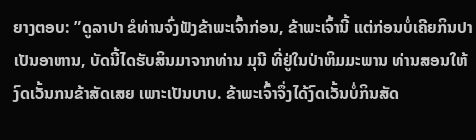ຍາງຕອບ: ”ດູລາປາ ຂໍທ່ານຈົ່ງຟັງຂ້າພະເຈົ້າກ່ອນ, ຂ້າພະເຈົ້ານີ້ ແຕ່ກ່ອນບໍ່ເຄີຍກິນປາເປັນອາຫານ, ບັດນີ້ໄດຮັບສິນມາຈາກທ່ານ ມຸນີ ທີ່ຢູ່ໃນປ່າຫິມມະພານ ທ່ານສອນໃຫ້ງົດເວັ້ນກນຂ້າສັດເສຍ ເພາະເປັນບາບ. ຂ້າພະເຈົ້າຈຶ່ງໄດ້ງົດເວັ້ນບໍ່ກິນສັດ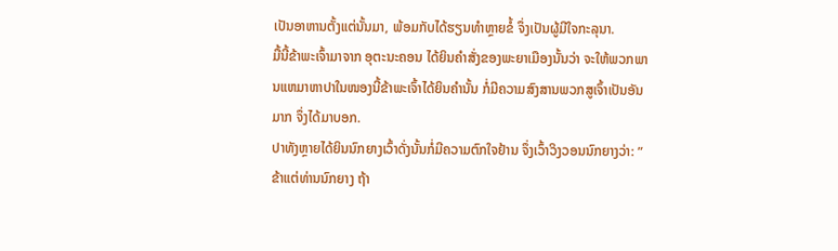ເປັນອາຫານຕັ້ງແຕ່ນັ້ນມາ, ພ້ອມກັບໄດ້ຮຽນທຳຫຼາຍຂໍ້ ຈຶ່ງເປັນຜູ້ມີໃຈກະລຸນາ.
ມື້ນີ້ຂ້າພະເຈົ້າມາຈາກ ອຸຕະນະຄອນ ໄດ້ຍິນຄຳສັ່ງຂອງພະຍາເມືອງນັ້ນວ່າ ຈະໃຫ້ພວກພານແຫມາຫາປາໃນໜອງນີ້ຂ້າພະເຈົ້າໄດ້ຍິນຄຳນັ້ນ ກໍ່ມີຄວາມສົງສານພວກສູເຈົ້າເປັນອັນມາກ ຈຶ່ງໄດ້ມາບອກ.
ປາທັງຫຼາຍໄດ້ຍິນນົກຍາງເວົ້າດັ່ງນັ້ນກໍ່ມີຄວາມຕົກໃຈຢ້ານ ຈຶ່ງເວົ້າວິງວອນນົກຍາງວ່າ: ”ຂ້າແຕ່ທ່ານນົກຍາງ ຖ້າ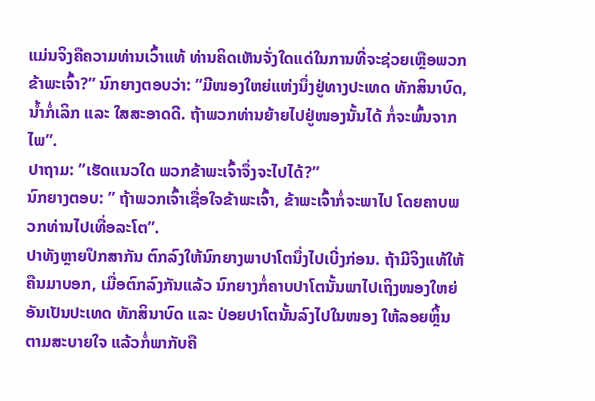ແມ່ນຈິງຄືຄວາມທ່ານເວົ້າແທ້ ທ່ານຄິດເຫັນຈັ່ງໃດແດ່ໃນການທີ່ຈະຊ່ວຍເຫຼືອພວກຂ້າພະເຈົ້າ?” ນົກຍາງຕອບວ່າ: ”ມີໜອງໃຫຍ່ແຫ່ງນຶ່ງຢູ່ທາງປະເທດ ທັກສິນາບົດ, ນ້ຳກໍ່ເລິກ ແລະ ໃສສະອາດດີ. ຖ້າພວກທ່ານຍ້າຍໄປຢູ່ໜອງນັ້ນໄດ້ ກໍ່ຈະພົ້ນຈາກໄພ”.
ປາຖາມ: ”ເຮັດແນວໃດ ພວກຂ້າພະເຈົ້າຈຶ່ງຈະໄປໄດ້?”
ນົກຍາງຕອບ: ” ຖ້າພວກເຈົ້າເຊື່ອໃຈຂ້າພະເຈົ້າ, ຂ້າພະເຈົ້າກໍ່ຈະພາໄປ ໂດຍຄາບພວກທ່ານໄປເທື່ອລະໂຕ”.
ປາທັງຫຼາຍປຶກສາກັນ ຕົກລົງໃຫ້ນົກຍາງພາປາໂຕນຶ່ງໄປເບີ່ງກ່ອນ. ຖ້າມີຈິງແທ້ໃຫ້ຄືນມາບອກ, ເມື່ອຕົກລົງກັນແລ້ວ ນົກຍາງກໍ່ຄາບປາໂຕນັ້ນພາໄປເຖິງໜອງໃຫຍ່ ອັນເປັນປະເທດ ທັກສິນາບົດ ແລະ ປ່ອຍປາໂຕນັ້ນລົງໄປໃນໜອງ ໃຫ້ລອຍຫຼິ້ນຕາມສະບາຍໃຈ ແລ້ວກໍ່ພາກັບຄື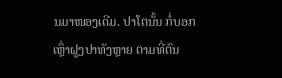ນມາໜອງເດີມ. ປາໂຕນັ້ນ ກໍ່ບອກເຫຼົ່າຝູງປາທັງຫຼາຍ ຕາມທີ່ຕົນ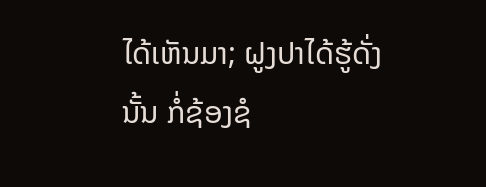ໄດ້ເຫັນມາ; ຝູງປາໄດ້ຮູ້ດັ່ງນັ້ນ ກໍ່ຊ້ອງຊໍ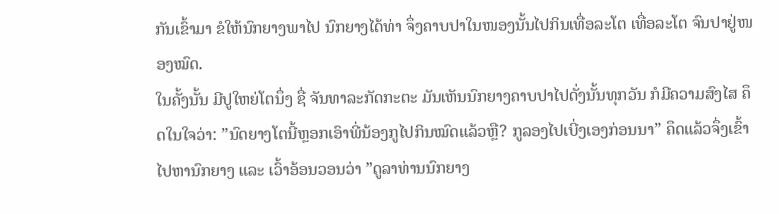ກັນເຂົ້າມາ ຂໍໃຫ້ນົກຍາງພາໄປ ນົກຍາງໄດ້ທ່າ ຈຶ່ງຄາບປາໃນໜອງນັ້ນໄປກິນເທື່ອລະໂຕ ເທື່ອລະໂຕ ຈົນປາຢູ່ໜອງໝົດ.
ໃນຄັ້ງນັ້ນ ມີປູໃຫຍ່ໂຕນຶ່ງ ຊື່ ຈັນທາລະກັດກະຕະ ມັນເຫັນນົກຍາງຄາບປາໄປດັ່ງນັ້ນທຸກວັນ ກໍມີຄວາມສົງໄສ ຄຶດໃນໃຈວ່າ: ”ນົດຍາງໂຕນີ້ຫຼອກເອົາພີ່ນ້ອງກູໄປກິນໝົດແລ້ວຫຼື? ກູລອງໄປເບີ່ງເອງກ່ອນນາ” ຄຶດແລ້ວຈຶ່ງເຂົ້າໄປຫານົກຍາງ ແລະ ເວົ້າອ້ອນວອນວ່າ ”ດູລາທ່ານນົກຍາງ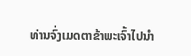ທ່ານຈົ່ງເມດຕາຂ້າພະເຈົ້າໄປນຳ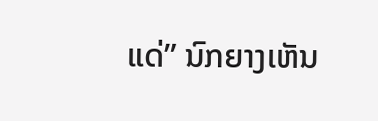ແດ່” ນົກຍາງເຫັນ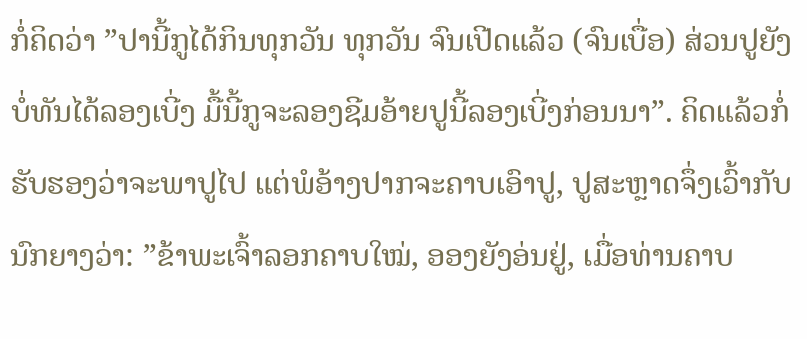ກໍ່ຄິດວ່າ ”ປານີ້ກູໄດ້ກິນທຸກວັນ ທຸກວັນ ຈົນເປີດແລ້ວ (ຈົນເບື່ອ) ສ່ວນປູຍັງບໍ່ທັນໄດ້ລອງເບີ່ງ ມື້ນີ້ກູຈະລອງຊີມອ້າຍປູນີ້ລອງເບີ່ງກ່ອນນາ”. ຄິດແລ້ວກໍ່ຮັບຮອງວ່າຈະພາປູໄປ ແຕ່ພໍອ້າງປາກຈະຄາບເອົາປູ, ປູສະຫຼາດຈຶ່ງເວົ້າກັບນົກຍາງວ່າ: ”ຂ້າພະເຈົ້າລອກຄາບໃໝ່, ອອງຍັງອ່ນຢູ່, ເມື່ອທ່ານຄາບ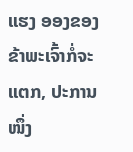ແຮງ ອອງຂອງຂ້າພະເຈົ້າກໍ່ຈະແຕກ, ປະການໜຶ່ງ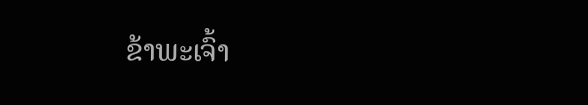ຂ້າພະເຈົ້າ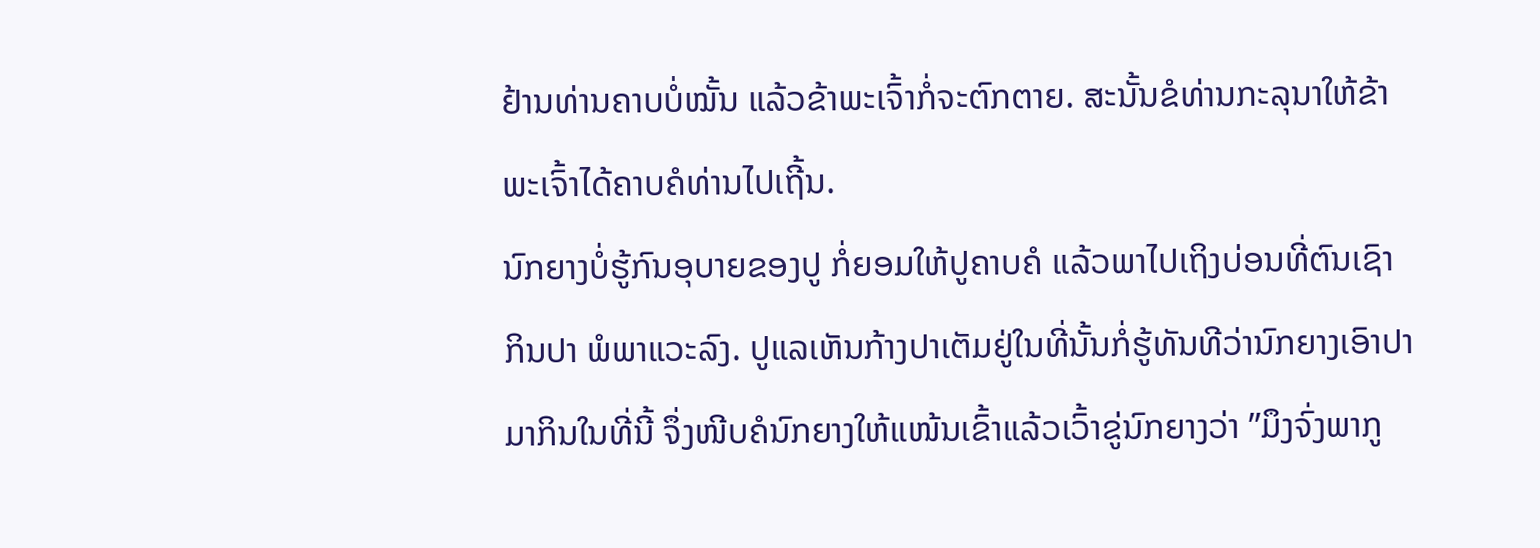ຢ້ານທ່ານຄາບບໍ່ໝັ້ນ ແລ້ວຂ້າພະເຈົ້າກໍ່ຈະຕົກຕາຍ. ສະນັ້ນຂໍທ່ານກະລຸນາໃຫ້ຂ້າພະເຈົ້າໄດ້ຄາບຄໍທ່ານໄປເຖີ້ນ.
ນົກຍາງບໍ່ຮູ້ກົນອຸບາຍຂອງປູ ກໍ່ຍອມໃຫ້ປູຄາບຄໍ ແລ້ວພາໄປເຖິງບ່ອນທີ່ຕົນເຊົາກິນປາ ພໍພາແວະລົງ. ປູແລເຫັນກ້າງປາເຕັມຢູ່ໃນທີ່ນັ້ນກໍ່ຮູ້ທັນທີວ່ານົກຍາງເອົາປາ ມາກິນໃນທີ່ນີ້ ຈຶ່ງໜີບຄໍນົກຍາງໃຫ້ແໜ້ນເຂົ້າແລ້ວເວົ້າຂູ່ນົກຍາງວ່າ ”ມຶງຈົ່ງພາກູ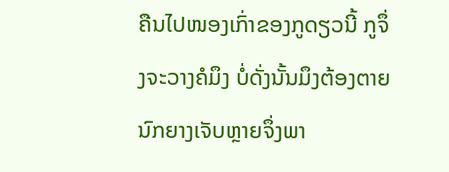ຄືນໄປໜອງເກົ່າຂອງກູດຽວນີ້ ກູຈຶ່ງຈະວາງຄໍມຶງ ບໍ່ດັ່ງນັ້ນມຶງຕ້ອງຕາຍ ນົກຍາງເຈັບຫຼາຍຈຶ່ງພາ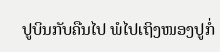ປູບິນກັບຄືນໄປ ພໍໄປເຖິງໜອງປູກໍ່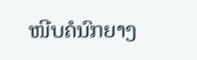ໜີບຄໍນົກຍາງ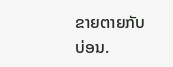ຂາຍຕາຍກັບບ່ອນ.